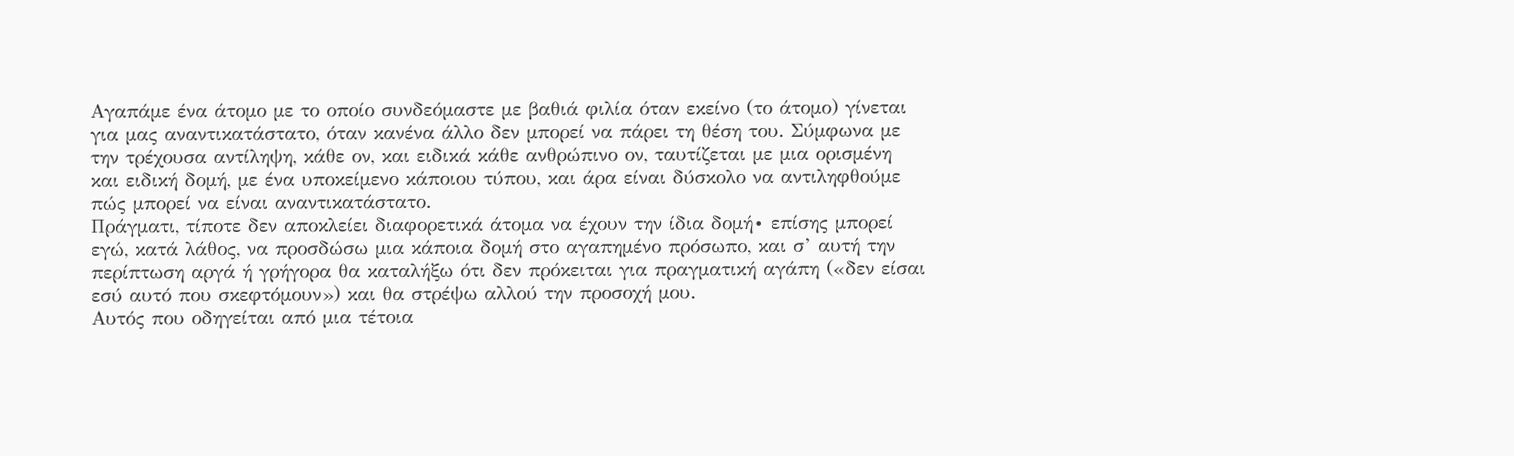Αγαπάμε ένα άτομο με το οποίο συνδεόμαστε με βαθιά φιλία όταν εκείνο (το άτομο) γίνεται για μας αναντικατάστατο, όταν κανένα άλλο δεν μπορεί να πάρει τη θέση του. Σύμφωνα με την τρέχουσα αντίληψη, κάθε ον, και ειδικά κάθε ανθρώπινο ον, ταυτίζεται με μια ορισμένη και ειδική δομή, με ένα υποκείμενο κάποιου τύπου, και άρα είναι δύσκολο να αντιληφθούμε πώς μπορεί να είναι αναντικατάστατο.
Πράγματι, τίποτε δεν αποκλείει διαφορετικά άτομα να έχουν την ίδια δομή∙ επίσης μπορεί εγώ, κατά λάθος, να προσδώσω μια κάποια δομή στο αγαπημένο πρόσωπο, και σ’ αυτή την περίπτωση αργά ή γρήγορα θα καταλήξω ότι δεν πρόκειται για πραγματική αγάπη («δεν είσαι εσύ αυτό που σκεφτόμουν») και θα στρέψω αλλού την προσοχή μου.
Αυτός που οδηγείται από μια τέτοια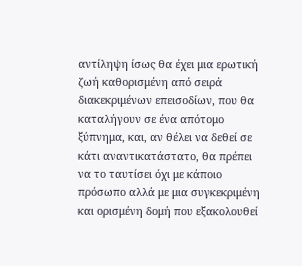αντίληψη ίσως θα έχει μια ερωτική ζωή καθορισμένη από σειρά διακεκριμένων επεισοδίων, που θα καταλήγουν σε ένα απότομο ξύπνημα, και, αν θέλει να δεθεί σε κάτι αναντικατάστατο, θα πρέπει να το ταυτίσει όχι με κάποιο πρόσωπο αλλά με μια συγκεκριμένη και ορισμένη δομή που εξακολουθεί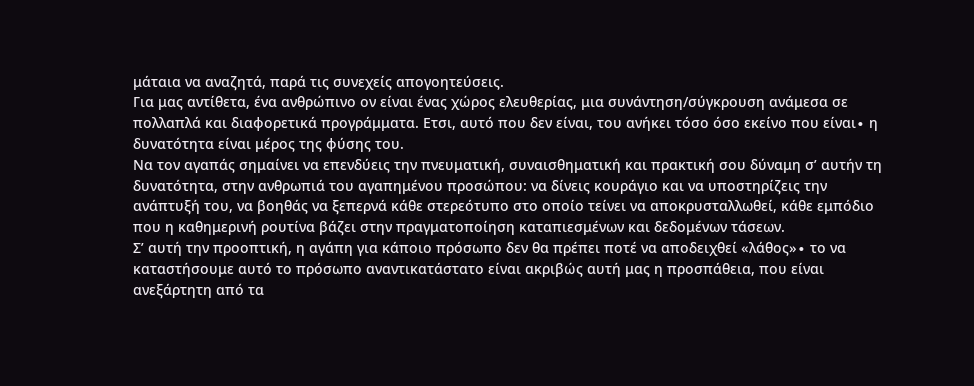μάταια να αναζητά, παρά τις συνεχείς απογοητεύσεις.
Για μας αντίθετα, ένα ανθρώπινο ον είναι ένας χώρος ελευθερίας, μια συνάντηση/σύγκρουση ανάμεσα σε πολλαπλά και διαφορετικά προγράμματα. Ετσι, αυτό που δεν είναι, του ανήκει τόσο όσο εκείνο που είναι∙ η δυνατότητα είναι μέρος της φύσης του.
Να τον αγαπάς σημαίνει να επενδύεις την πνευματική, συναισθηματική και πρακτική σου δύναμη σ’ αυτήν τη δυνατότητα, στην ανθρωπιά του αγαπημένου προσώπου: να δίνεις κουράγιο και να υποστηρίζεις την ανάπτυξή του, να βοηθάς να ξεπερνά κάθε στερεότυπο στο οποίο τείνει να αποκρυσταλλωθεί, κάθε εμπόδιο που η καθημερινή ρουτίνα βάζει στην πραγματοποίηση καταπιεσμένων και δεδομένων τάσεων.
Σ’ αυτή την προοπτική, η αγάπη για κάποιο πρόσωπο δεν θα πρέπει ποτέ να αποδειχθεί «λάθος»∙ το να καταστήσουμε αυτό το πρόσωπο αναντικατάστατο είναι ακριβώς αυτή μας η προσπάθεια, που είναι ανεξάρτητη από τα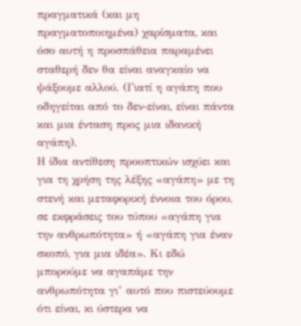πραγματικά (και μη πραγματοποιημένα) χαρίσματα, και όσο αυτή η προσπάθεια παραμένει σταθερή δεν θα είναι αναγκαίο να ψάξουμε αλλού. (Γιατί η αγάπη που οδηγείται από το δεν-είναι, είναι πάντα και μια ένταση προς μια ιδανική αγάπη).
Η ίδια αντίθεση προοπτικών ισχύει και για τη χρήση της λέξης «αγάπη» με τη στενή και μεταφορική έννοια του όρου, σε εκφράσεις του τύπου «αγάπη για την ανθρωπότητα» ή «αγάπη για έναν σκοπό, για μια ιδέα». Κι εδώ μπορούμε να αγαπάμε την ανθρωπότητα γι’ αυτό που πιστεύουμε ότι είναι, κι ύστερα να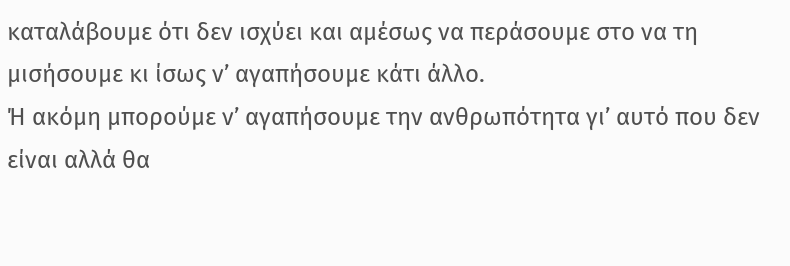καταλάβουμε ότι δεν ισχύει και αμέσως να περάσουμε στο να τη μισήσουμε κι ίσως ν’ αγαπήσουμε κάτι άλλο.
Ή ακόμη μπορούμε ν’ αγαπήσουμε την ανθρωπότητα γι’ αυτό που δεν είναι αλλά θα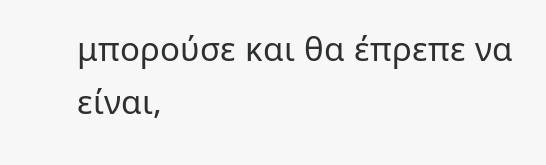μπορούσε και θα έπρεπε να είναι,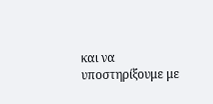και να υποστηρίξουμε με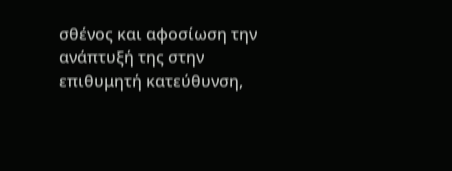σθένος και αφοσίωση την ανάπτυξή της στην επιθυμητή κατεύθυνση,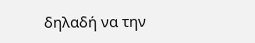δηλαδή να την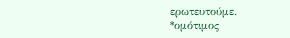ερωτευτούμε.
*ομότιμος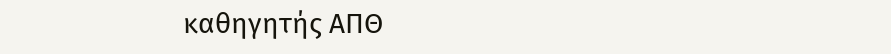καθηγητής ΑΠΘ